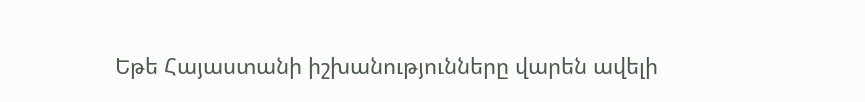Եթե Հայաստանի իշխանությունները վարեն ավելի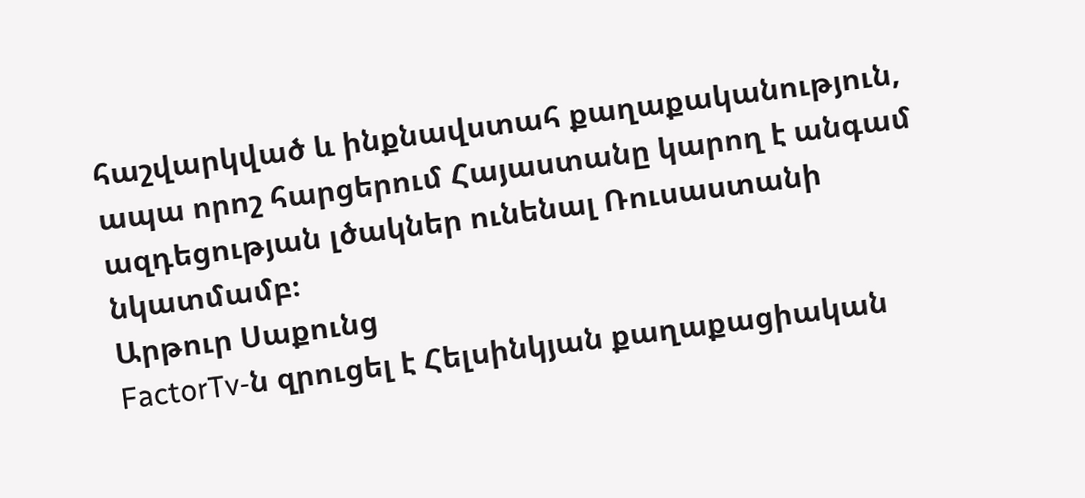հաշվարկված և ինքնավստահ քաղաքականություն, ապա որոշ հարցերում Հայաստանը կարող է անգամ ազդեցության լծակներ ունենալ Ռուսաստանի նկատմամբ։
Արթուր Սաքունց
FactorTv‑ն զրուցել է Հելսինկյան քաղաքացիական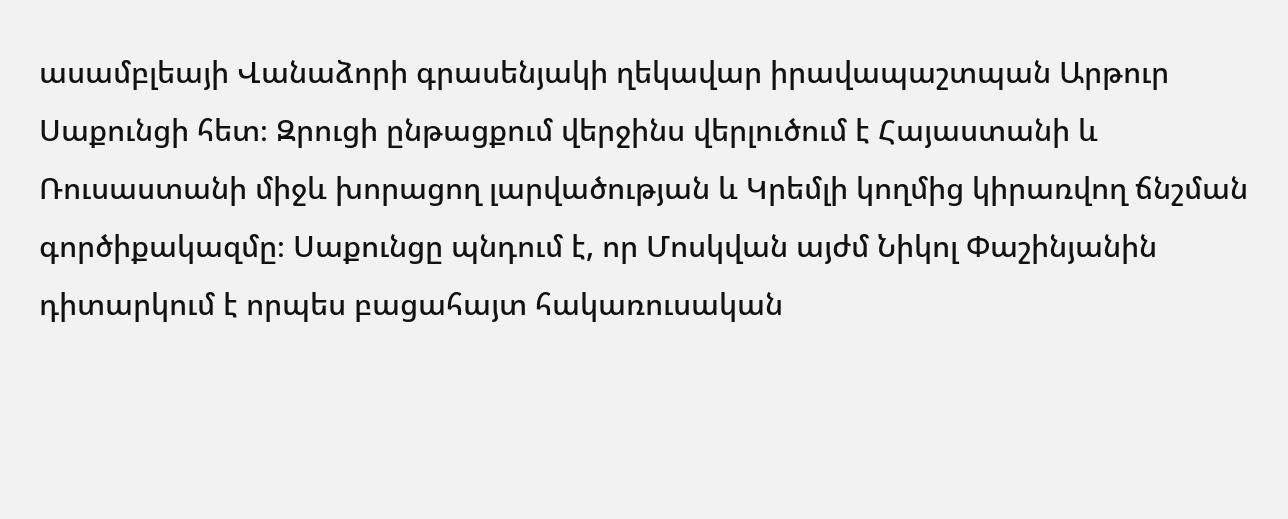ասամբլեայի Վանաձորի գրասենյակի ղեկավար իրավապաշտպան Արթուր Սաքունցի հետ։ Զրուցի ընթացքում վերջինս վերլուծում է Հայաստանի և Ռուսաստանի միջև խորացող լարվածության և Կրեմլի կողմից կիրառվող ճնշման գործիքակազմը։ Սաքունցը պնդում է, որ Մոսկվան այժմ Նիկոլ Փաշինյանին դիտարկում է որպես բացահայտ հակառուսական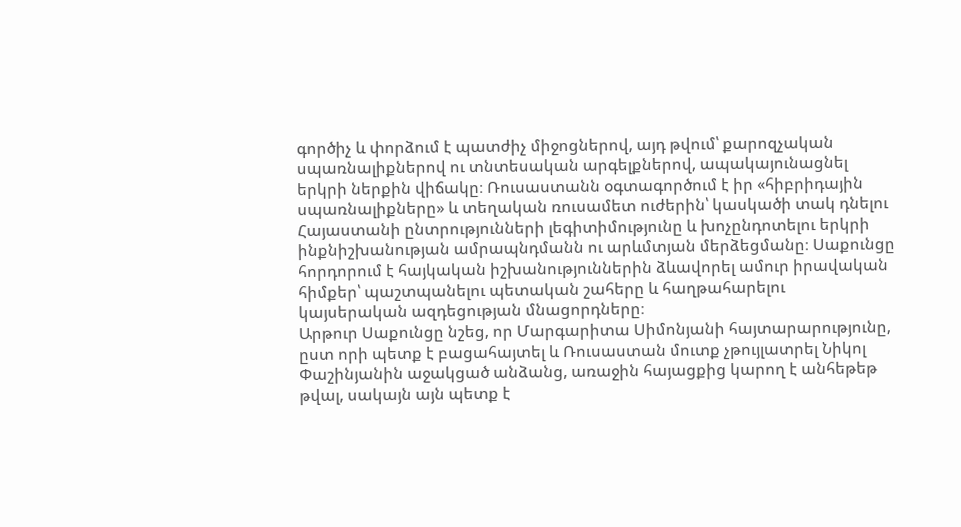գործիչ և փորձում է պատժիչ միջոցներով, այդ թվում՝ քարոզչական սպառնալիքներով ու տնտեսական արգելքներով, ապակայունացնել երկրի ներքին վիճակը։ Ռուսաստանն օգտագործում է իր «հիբրիդային սպառնալիքները» և տեղական ռուսամետ ուժերին՝ կասկածի տակ դնելու Հայաստանի ընտրությունների լեգիտիմությունը և խոչընդոտելու երկրի ինքնիշխանության ամրապնդմանն ու արևմտյան մերձեցմանը։ Սաքունցը հորդորում է հայկական իշխանություններին ձևավորել ամուր իրավական հիմքեր՝ պաշտպանելու պետական շահերը և հաղթահարելու կայսերական ազդեցության մնացորդները։
Արթուր Սաքունցը նշեց, որ Մարգարիտա Սիմոնյանի հայտարարությունը, ըստ որի պետք է բացահայտել և Ռուսաստան մուտք չթույլատրել Նիկոլ Փաշինյանին աջակցած անձանց, առաջին հայացքից կարող է անհեթեթ թվալ, սակայն այն պետք է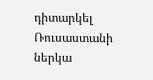դիտարկել Ռուսաստանի ներկա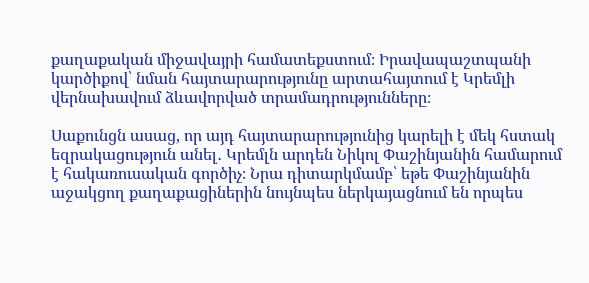քաղաքական միջավայրի համատեքստում։ Իրավապաշտպանի կարծիքով՝ նման հայտարարությունը արտահայտում է Կրեմլի վերնախավում ձևավորված տրամադրությունները։

Սաքունցն ասաց, որ այդ հայտարարությունից կարելի է մեկ հստակ եզրակացություն անել․ Կրեմլն արդեն Նիկոլ Փաշինյանին համարում է հակառուսական գործիչ։ Նրա դիտարկմամբ՝ եթե Փաշինյանին աջակցող քաղաքացիներին նույնպես ներկայացնում են որպես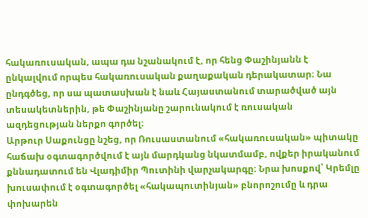հակառուսական, ապա դա նշանակում է, որ հենց Փաշինյանն է ընկալվում որպես հակառուսական քաղաքական դերակատար։ Նա ընդգծեց, որ սա պատասխան է նաև Հայաստանում տարածված այն տեսակետներին, թե Փաշինյանը շարունակում է ռուսական ազդեցության ներքո գործել։
Արթուր Սաքունցը նշեց, որ Ռուսաստանում «հակառուսական» պիտակը հաճախ օգտագործվում է այն մարդկանց նկատմամբ, ովքեր իրականում քննադատում են Վլադիմիր Պուտինի վարչակարգը։ Նրա խոսքով՝ Կրեմլը խուսափում է օգտագործել «հակապուտինյան» բնորոշումը և դրա փոխարեն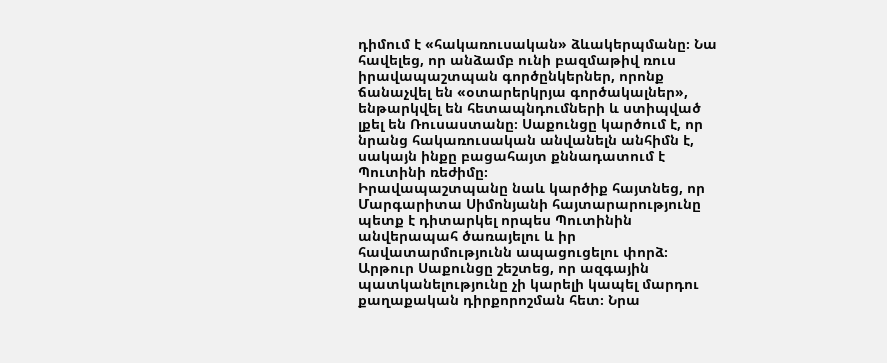դիմում է «հակառուսական» ձևակերպմանը։ Նա հավելեց, որ անձամբ ունի բազմաթիվ ռուս իրավապաշտպան գործընկերներ, որոնք ճանաչվել են «օտարերկրյա գործակալներ», ենթարկվել են հետապնդումների և ստիպված լքել են Ռուսաստանը։ Սաքունցը կարծում է, որ նրանց հակառուսական անվանելն անհիմն է, սակայն ինքը բացահայտ քննադատում է Պուտինի ռեժիմը։
Իրավապաշտպանը նաև կարծիք հայտնեց, որ Մարգարիտա Սիմոնյանի հայտարարությունը պետք է դիտարկել որպես Պուտինին անվերապահ ծառայելու և իր հավատարմությունն ապացուցելու փորձ։
Արթուր Սաքունցը շեշտեց, որ ազգային պատկանելությունը չի կարելի կապել մարդու քաղաքական դիրքորոշման հետ։ Նրա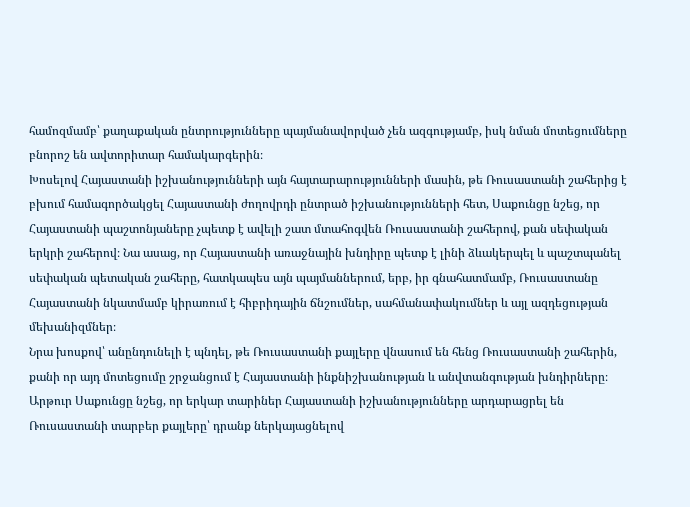համոզմամբ՝ քաղաքական ընտրությունները պայմանավորված չեն ազգությամբ, իսկ նման մոտեցումները բնորոշ են ավտորիտար համակարգերին։
Խոսելով Հայաստանի իշխանությունների այն հայտարարությունների մասին, թե Ռուսաստանի շահերից է բխում համագործակցել Հայաստանի ժողովրդի ընտրած իշխանությունների հետ, Սաքունցը նշեց, որ Հայաստանի պաշտոնյաները չպետք է ավելի շատ մտահոգվեն Ռուսաստանի շահերով, քան սեփական երկրի շահերով։ Նա ասաց, որ Հայաստանի առաջնային խնդիրը պետք է լինի ձևակերպել և պաշտպանել սեփական պետական շահերը, հատկապես այն պայմաններում, երբ, իր գնահատմամբ, Ռուսաստանը Հայաստանի նկատմամբ կիրառում է հիբրիդային ճնշումներ, սահմանափակումներ և այլ ազդեցության մեխանիզմներ։
Նրա խոսքով՝ անընդունելի է պնդել, թե Ռուսաստանի քայլերը վնասում են հենց Ռուսաստանի շահերին, քանի որ այդ մոտեցումը շրջանցում է Հայաստանի ինքնիշխանության և անվտանգության խնդիրները։
Արթուր Սաքունցը նշեց, որ երկար տարիներ Հայաստանի իշխանությունները արդարացրել են Ռուսաստանի տարբեր քայլերը՝ դրանք ներկայացնելով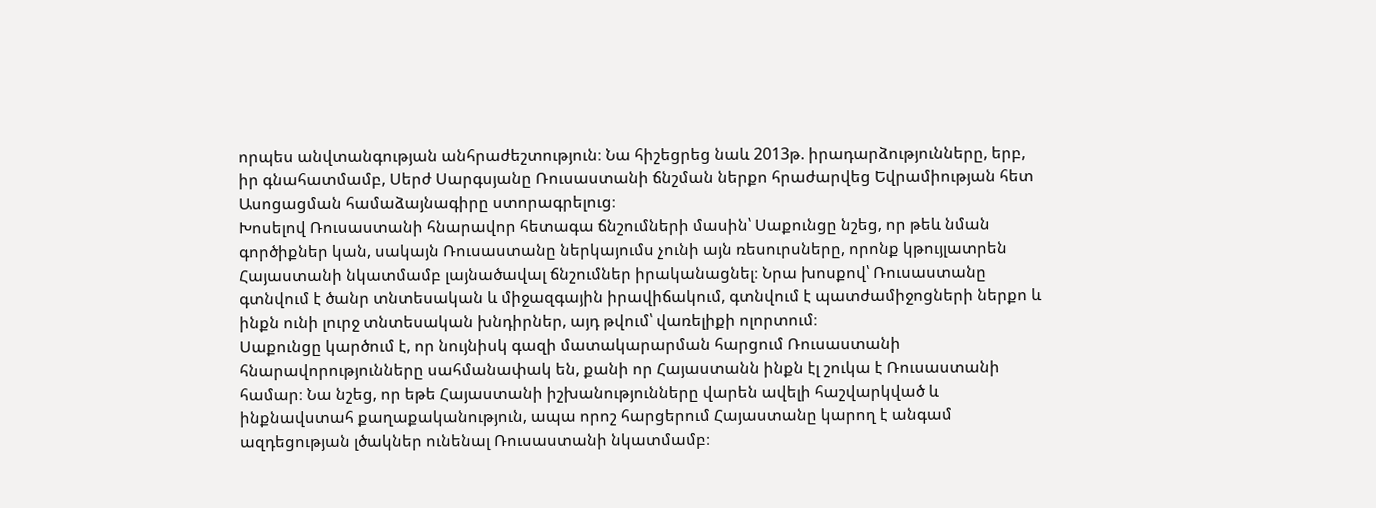որպես անվտանգության անհրաժեշտություն։ Նա հիշեցրեց նաև 2013թ. իրադարձությունները, երբ, իր գնահատմամբ, Սերժ Սարգսյանը Ռուսաստանի ճնշման ներքո հրաժարվեց Եվրամիության հետ Ասոցացման համաձայնագիրը ստորագրելուց։
Խոսելով Ռուսաստանի հնարավոր հետագա ճնշումների մասին՝ Սաքունցը նշեց, որ թեև նման գործիքներ կան, սակայն Ռուսաստանը ներկայումս չունի այն ռեսուրսները, որոնք կթույլատրեն Հայաստանի նկատմամբ լայնածավալ ճնշումներ իրականացնել։ Նրա խոսքով՝ Ռուսաստանը գտնվում է ծանր տնտեսական և միջազգային իրավիճակում, գտնվում է պատժամիջոցների ներքո և ինքն ունի լուրջ տնտեսական խնդիրներ, այդ թվում՝ վառելիքի ոլորտում։
Սաքունցը կարծում է, որ նույնիսկ գազի մատակարարման հարցում Ռուսաստանի հնարավորությունները սահմանափակ են, քանի որ Հայաստանն ինքն էլ շուկա է Ռուսաստանի համար։ Նա նշեց, որ եթե Հայաստանի իշխանությունները վարեն ավելի հաշվարկված և ինքնավստահ քաղաքականություն, ապա որոշ հարցերում Հայաստանը կարող է անգամ ազդեցության լծակներ ունենալ Ռուսաստանի նկատմամբ։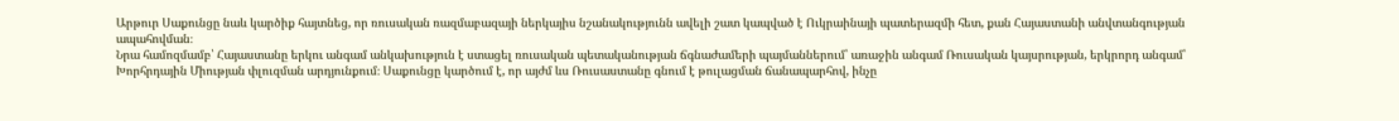Արթուր Սաքունցը նաև կարծիք հայտնեց, որ ռուսական ռազմաբազայի ներկայիս նշանակությունն ավելի շատ կապված է Ուկրաինայի պատերազմի հետ, քան Հայաստանի անվտանգության ապահովման։
Նրա համոզմամբ՝ Հայաստանը երկու անգամ անկախություն է ստացել ռուսական պետականության ճգնաժամերի պայմաններում՝ առաջին անգամ Ռուսական կայսրության, երկրորդ անգամ՝ Խորհրդային Միության փլուզման արդյունքում։ Սաքունցը կարծում է, որ այժմ ևս Ռուսաստանը գնում է թուլացման ճանապարհով, ինչը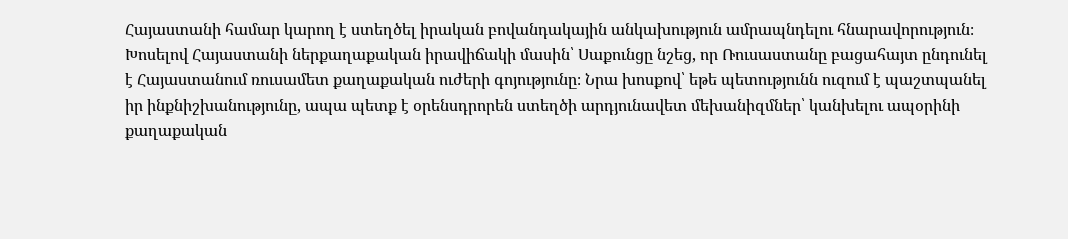Հայաստանի համար կարող է ստեղծել իրական բովանդակային անկախություն ամրապնդելու հնարավորություն։
Խոսելով Հայաստանի ներքաղաքական իրավիճակի մասին՝ Սաքունցը նշեց, որ Ռուսաստանը բացահայտ ընդունել է Հայաստանում ռուսամետ քաղաքական ուժերի գոյությունը։ Նրա խոսքով՝ եթե պետությունն ուզում է պաշտպանել իր ինքնիշխանությունը, ապա պետք է օրենսդրորեն ստեղծի արդյունավետ մեխանիզմներ՝ կանխելու ապօրինի քաղաքական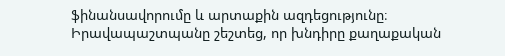ֆինանսավորումը և արտաքին ազդեցությունը։
Իրավապաշտպանը շեշտեց, որ խնդիրը քաղաքական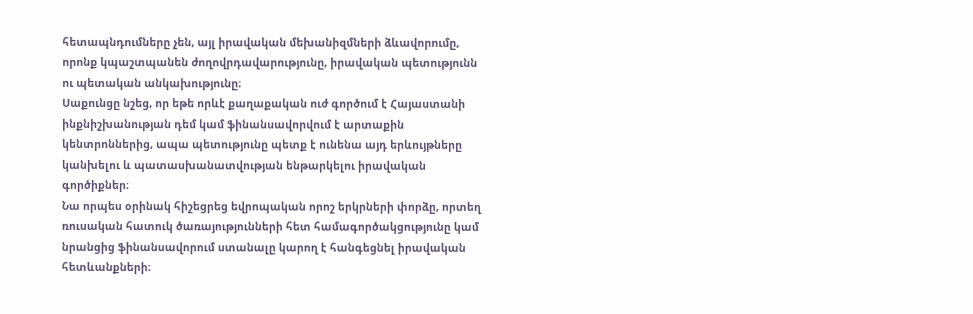հետապնդումները չեն, այլ իրավական մեխանիզմների ձևավորումը, որոնք կպաշտպանեն ժողովրդավարությունը, իրավական պետությունն ու պետական անկախությունը։
Սաքունցը նշեց, որ եթե որևէ քաղաքական ուժ գործում է Հայաստանի ինքնիշխանության դեմ կամ ֆինանսավորվում է արտաքին կենտրոններից, ապա պետությունը պետք է ունենա այդ երևույթները կանխելու և պատասխանատվության ենթարկելու իրավական գործիքներ։
Նա որպես օրինակ հիշեցրեց եվրոպական որոշ երկրների փորձը, որտեղ ռուսական հատուկ ծառայությունների հետ համագործակցությունը կամ նրանցից ֆինանսավորում ստանալը կարող է հանգեցնել իրավական հետևանքների։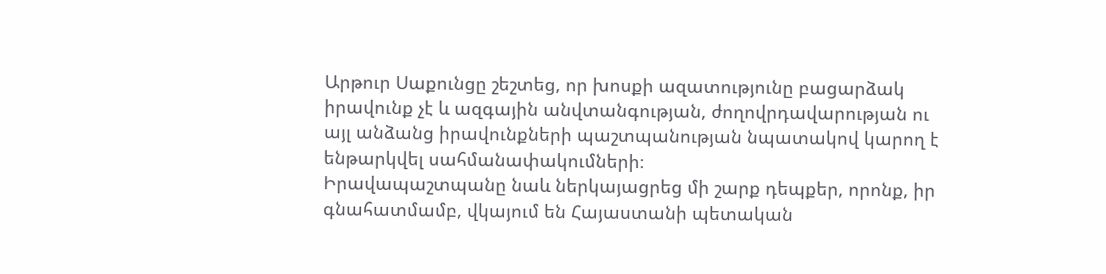Արթուր Սաքունցը շեշտեց, որ խոսքի ազատությունը բացարձակ իրավունք չէ և ազգային անվտանգության, ժողովրդավարության ու այլ անձանց իրավունքների պաշտպանության նպատակով կարող է ենթարկվել սահմանափակումների։
Իրավապաշտպանը նաև ներկայացրեց մի շարք դեպքեր, որոնք, իր գնահատմամբ, վկայում են Հայաստանի պետական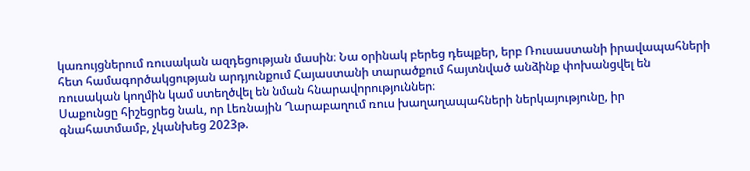կառույցներում ռուսական ազդեցության մասին։ Նա օրինակ բերեց դեպքեր, երբ Ռուսաստանի իրավապահների հետ համագործակցության արդյունքում Հայաստանի տարածքում հայտնված անձինք փոխանցվել են ռուսական կողմին կամ ստեղծվել են նման հնարավորություններ։
Սաքունցը հիշեցրեց նաև, որ Լեռնային Ղարաբաղում ռուս խաղաղապահների ներկայությունը, իր գնահատմամբ, չկանխեց 2023թ.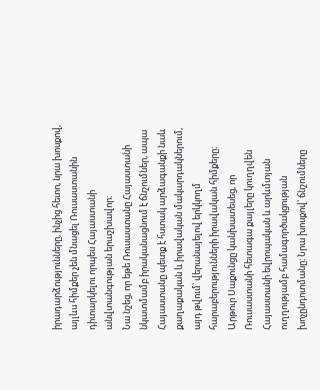իրադարձությունները, ինչից հետո, նրա խոսքով, այլևս հիմքեր չեն մնացել Ռուսաստանին դիտարկելու որպես Հայաստանի անվտանգության երաշխավոր։
Նա նշեց, որ եթե Ռուսաստանը Հայաստանի նկատմամբ իրականացնում է ճնշումներ, ապա Հայաստանը պետք է հստակ արձագանքի նաև քաղաքական և իրավական մակարդակներում, այդ թվում՝ վերանայելով երկկողմ հարաբերությունների իրավական հիմքերը։
Արթուր Սաքունցը կանխատեսեց, որ Ռուսաստանի հետագա քայլերը կուղղվեն Հայաստանի եվրոպական և արևմտյան ուղղությամբ համագործակցության խոչընդոտմանը։ Նրա խոսքով՝ ճնշումները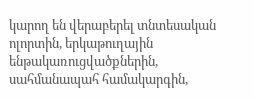կարող են վերաբերել տնտեսական ոլորտին, երկաթուղային ենթակառուցվածքներին, սահմանապահ համակարգին,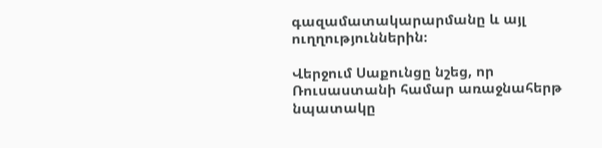գազամատակարարմանը և այլ ուղղություններին։

Վերջում Սաքունցը նշեց, որ Ռուսաստանի համար առաջնահերթ նպատակը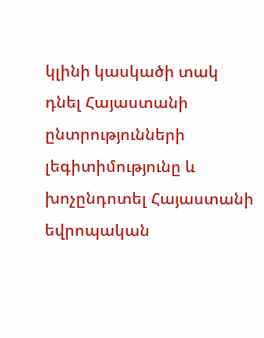կլինի կասկածի տակ դնել Հայաստանի ընտրությունների լեգիտիմությունը և խոչընդոտել Հայաստանի եվրոպական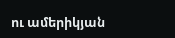ու ամերիկյան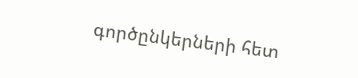գործընկերների հետ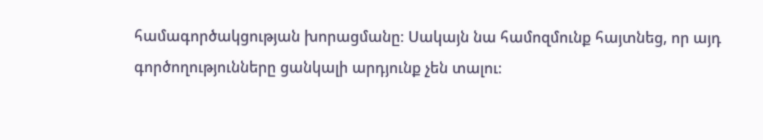համագործակցության խորացմանը։ Սակայն նա համոզմունք հայտնեց, որ այդ գործողությունները ցանկալի արդյունք չեն տալու։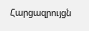Հարցազրույցն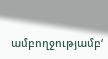ամբողջությամբ‘